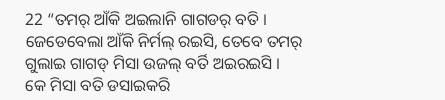22 “ତମର୍ ଆଁକି ଅଇଲାନି ଗାଗଡର୍ ବତି । ଜେଡେବେଲା ଆଁକି ନିର୍ମଲ୍ ରଇସି, ତେବେ ତମର୍ ଗୁଲାଇ ଗାଗଡ୍ ମିସା ଉଜଲ୍ ବର୍ତି ଅଇରଇସି ।
କେ ମିସା ବତି ଡସାଇକରି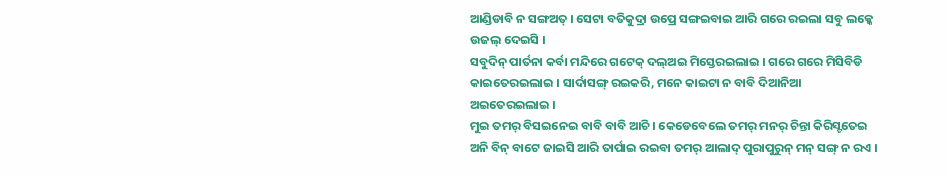ଆଣ୍ଡିଡାବି ନ ସଙ୍ଗଅତ୍ । ସେଟା ବତିକୁଦ୍ରା ଉପ୍ରେ ସଙ୍ଗଇବାଇ ଆରି ଗରେ ରଇଲା ସବୁ ଲକ୍କେ ଉଜଲ୍ ଦେଇସି ।
ସବୁଦିନ୍ ପାର୍ତନା କର୍ବା ମନ୍ଦିରେ ଗଟେକ୍ ଦଲ୍ଅଇ ମିସ୍ତେରଇଲାଇ । ଗରେ ଗରେ ମିସିବିଡି କାଇତେରଇଲାଇ । ସାର୍ଦାସଙ୍ଗ୍ ରଇକରି, ମନେ କାଇଟା ନ ବାବି ଦିଆନିଆ ଅଇତେରଇଲାଇ ।
ମୁଇ ତମର୍ ବିସଇନେଇ ବାବି ବାବି ଆଚି । କେଡେବେଲେ ତମର୍ ମନର୍ ଚିନ୍ତା କିରିସ୍ଟତେଇ ଅନି ବିନ୍ ବାଟେ ଜାଇସି ଆରି ତାର୍ପାଇ ରଇବା ତମର୍ ଆଲାଦ୍ ପୁରାପୁରୁନ୍ ମନ୍ ସଙ୍ଗ୍ ନ ରଏ ।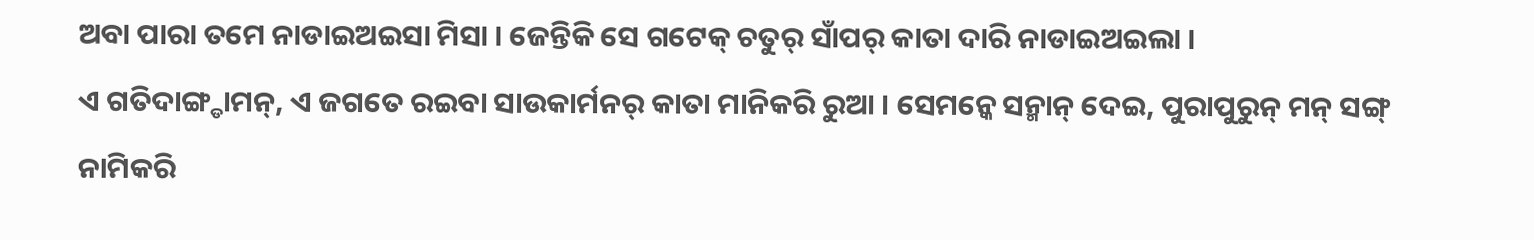ଅବା ପାରା ତମେ ନାଡାଇଅଇସା ମିସା । ଜେନ୍ତିକି ସେ ଗଟେକ୍ ଚତୁର୍ ସାଁପର୍ କାତା ଦାରି ନାଡାଇଅଇଲା ।
ଏ ଗତିଦାଙ୍ଗ୍ଡାମନ୍, ଏ ଜଗତେ ରଇବା ସାଉକାର୍ମନର୍ କାତା ମାନିକରି ରୁଆ । ସେମନ୍କେ ସନ୍ମାନ୍ ଦେଇ, ପୁରାପୁରୁନ୍ ମନ୍ ସଙ୍ଗ୍ ନାମିକରି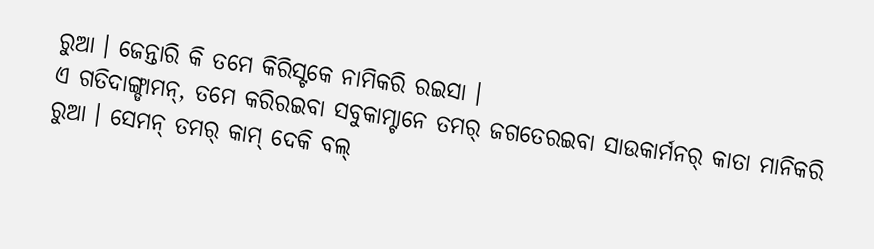ରୁଆ । ଜେନ୍ତାରି କି ତମେ କିରିସ୍ଟକେ ନାମିକରି ରଇସା ।
ଏ ଗତିଦାଙ୍ଗ୍ଡାମନ୍, ତମେ କରିରଇବା ସବୁକାମ୍ଟାନେ ତମର୍ ଜଗତେରଇବା ସାଉକାର୍ମନର୍ କାତା ମାନିକରି ରୁଆ । ସେମନ୍ ତମର୍ କାମ୍ ଦେକି ବଲ୍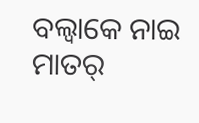ବଲ୍ବାକେ ନାଇ ମାତର୍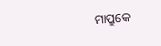ମାପ୍ରୁକେ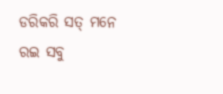ଡରିକରି ସତ୍ ମନେ ରଇ ସବୁ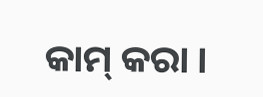କାମ୍ କରା ।